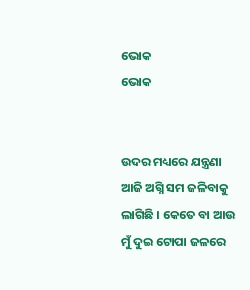ଭୋକ
ଭୋକ


ଉଦର ମଧ୍ୟରେ ଯନ୍ତ୍ରଣା ଆଜି ଅଗ୍ନି ସମ ଜଳିବାକୁ ଲାଗିଛି । କେତେ ବା ଆଉ ମୁଁ ଦୁଇ ଟୋପା ଜଳରେ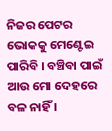ନିଜର ପେଟର ଭୋକକୁ ମେଣ୍ଟେଇ ପାରିବି । ବଞ୍ଚିବା ପାଇଁ ଆଉ ମୋ ଦେହରେ ବଳ ନାହିଁ ।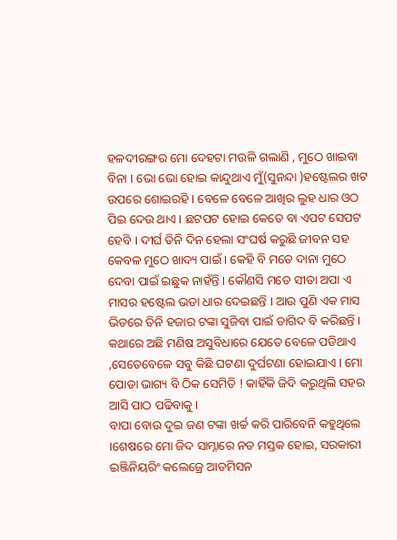ହଳଦୀରଙ୍ଗର ମୋ ଦେହଟା ମଉଳି ଗଲାଣି , ମୁଠେ ଖାଇବା ବିନା । ଭୋ ଭୋ ହୋଇ କାନ୍ଦୁଥାଏ ମୁଁ(ସୁନନ୍ଦା )ହଷ୍ଟେଲର ଖଟ ଉପରେ ଶୋଇରହି । ବେଳେ ବେଳେ ଆଖିର ଲୁହ ଧାର ଓଠ ପିଇ ଦେଉ ଥାଏ । ଛଟପଟ ହୋଇ କେତେ ବା ଏପଟ ସେପଟ ହେବି । ଦୀର୍ଘ ତିନି ଦିନ ହେଲା ସଂଘର୍ଷ କରୁଛି ଜୀବନ ସହ କେବଳ ମୁଠେ ଖାଦ୍ୟ ପାଇଁ । କେହି ବି ମତେ ଦାନା ମୁଠେ ଦେବା ପାଇଁ ଇଛୁକ ନାହଁନ୍ତି । କୌଣସି ମତେ ସୀତା ଅପା ଏ ମାସର ହଷ୍ଟେଲ ଭଡା ଧାର ଦେଇଛନ୍ତି । ଆଉ ପୁଣି ଏକ ମାସ ଭିତରେ ତିନି ହଜାର ଟଙ୍କା ସୁଜିବା ପାଇଁ ତାଗିଦ ବି କରିଛନ୍ତି । କଥାରେ ଅଛି ମଣିଷ ଅସୁବିଧାରେ ଯେତେ ବେଳେ ପଡିଥାଏ ,ସେତେବେଳେ ସବୁ କିଛି ଘଟଣା ଦୁର୍ଘଟଣା ହୋଇଯାଏ । ମୋ ପୋଡା ଭାଗ୍ୟ ବି ଠିକ ସେମିତି ! କାହିଁକି ଜିଦି କରୁଥିଲି ସହର ଆସି ପାଠ ପଢିବାକୁ ।
ବାପା ବୋଉ ଦୁଇ ଜଣ ଟଙ୍କା ଖର୍ଚ୍ଚ କରି ପାରିବେନି କହୁଥିଲେ ।ଶେଷରେ ମୋ ଜିଦ ସାମ୍ନାରେ ନତ ମସ୍ତକ ହୋଇ, ସରକାରୀ ଇଞ୍ଜିନିୟରିଂ କଲେଜ୍ରେ ଆଡମିସନ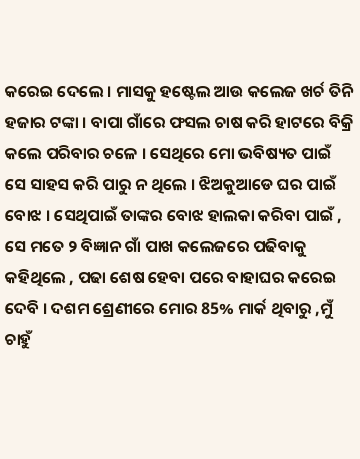କରେଇ ଦେଲେ । ମାସକୁ ହଷ୍ଟେଲ ଆଉ କଲେଜ ଖର୍ଚ ତିନି ହଜାର ଟଙ୍କା । ବାପା ଗାଁରେ ଫସଲ ଚାଷ କରି ହାଟରେ ବିକ୍ରି କଲେ ପରିବାର ଚଳେ । ସେଥିରେ ମୋ ଭବିଷ୍ୟତ ପାଇଁ ସେ ସାହସ କରି ପାରୁ ନ ଥିଲେ । ଝିଅକୁଆଡେ ଘର ପାଇଁ ବୋଝ । ସେଥିପାଇଁ ତାଙ୍କର ବୋଝ ହାଲକା କରିବା ପାଇଁ , ସେ ମତେ ୨ ବିଜ୍ଞାନ ଗାଁ ପାଖ କଲେଜରେ ପଢିବାକୁ କହିଥିଲେ , ପଢା ଶେଷ ହେବା ପରେ ବାହାଘର କରେଇ ଦେବି । ଦଶମ ଶ୍ରେଣୀରେ ମୋର 85% ମାର୍କ ଥିବାରୁ ,ମୁଁ ଚାହୁଁ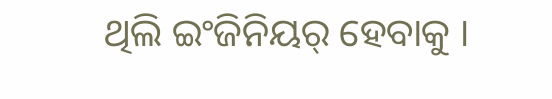ଥିଲି ଇଂଜିନିୟର୍ ହେବାକୁ ।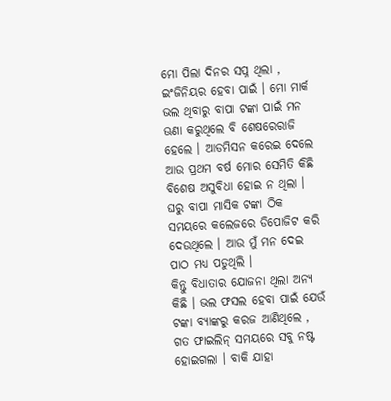ମୋ ପିଲା ଦିନର ସପ୍ନ ଥିଲା , ଇଂଜିନିୟର ହେବା ପାଇଁ । ମୋ ମାର୍କ ଭଲ ଥିବାରୁ ବାପା ଟଙ୍କା ପାଇଁ ମନ ଊଣା କରୁଥିଲେ ବି ଶେଷରେରାଜି ହେଲେ । ଆଡମିସନ କରେଇ ଦେଲେ ଆଉ ପ୍ରଥମ ବର୍ଷ ମୋର ସେମିତି କିଛି ବିଶେଷ ଅସୁବିଧା ହୋଇ ନ ଥିଲା । ଘରୁ ବାପା ମାସିକ ଟଙ୍କା ଠିକ ସମୟରେ କଲେଜରେ ଡିପୋଜିଟ କରି ଦେଉଥିଲେ । ଆଉ ମୁଁ ମନ ଦେଇ ପାଠ ମଧ୍ୟ ପଡୁଥିଲି ।
କିନ୍ତୁ ବିଧାତାର ଯୋଜନା ଥିଲା ଅନ୍ୟ କିଛି । ଭଲ ଫସଲ ହେବା ପାଇଁ ଯେଉଁ ଟଙ୍କା ବ୍ୟାଙ୍କରୁ କରଜ ଆଣିଥିଲେ , ଗତ ଫାଇଲିନ୍ ସମୟରେ ସବୁ ନଷ୍ଟ ହୋଇଗଲା । ବାକି ଯାହା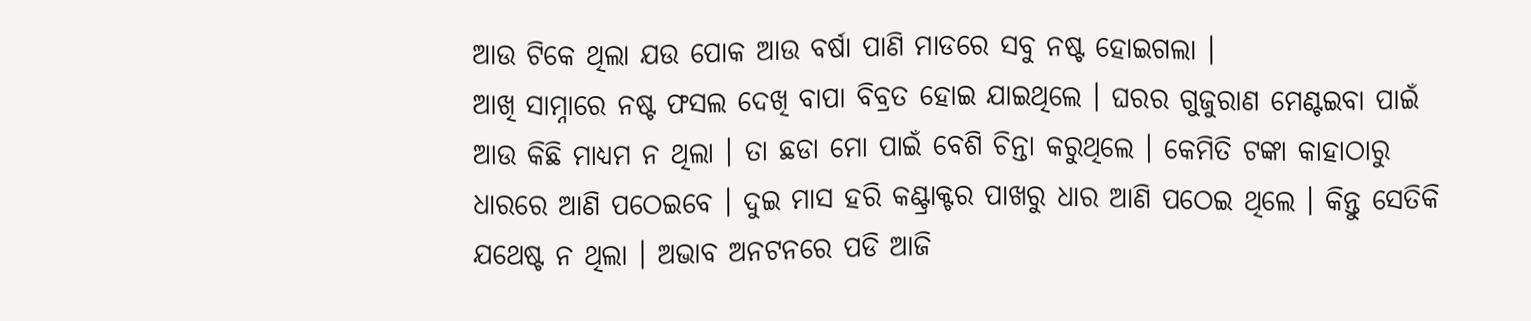ଆଉ ଟିକେ ଥିଲା ଯଉ ପୋକ ଆଉ ବର୍ଷା ପାଣି ମାଡରେ ସବୁ ନଷ୍ଟ ହୋଇଗଲା ।
ଆଖି ସାମ୍ନାରେ ନଷ୍ଟ ଫସଲ ଦେଖି ବାପା ବିବ୍ରତ ହୋଇ ଯାଇଥିଲେ । ଘରର ଗୁଜୁରାଣ ମେଣ୍ଟଇବା ପାଇଁ ଆଉ କିଛି ମାଧ୍ୟମ ନ ଥିଲା । ତା ଛଡା ମୋ ପାଇଁ ବେଶି ଚିନ୍ତା କରୁଥିଲେ । କେମିତି ଟଙ୍କା କାହାଠାରୁ ଧାରରେ ଆଣି ପଠେଇବେ । ଦୁଇ ମାସ ହରି କଣ୍ଟ୍ରାକ୍ଟର ପାଖରୁ ଧାର ଆଣି ପଠେଇ ଥିଲେ । କିନ୍ତୁ ସେତିକି ଯଥେଷ୍ଟ ନ ଥିଲା । ଅଭାବ ଅନଟନରେ ପଡି ଆଜି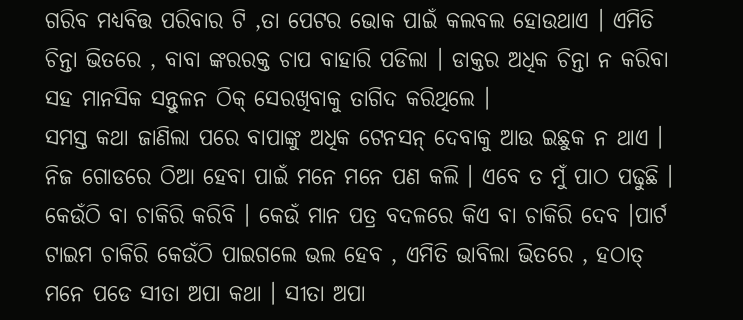ଗରିବ ମଧ୍ୟବିତ୍ତ ପରିବାର ଟି ,ତା ପେଟର ଭୋକ ପାଇଁ କଲବଲ ହୋଉଥାଏ । ଏମିତି ଚିନ୍ତା ଭିତରେ , ବାବା ଙ୍କରରକ୍ତ ଚାପ ବାହାରି ପଡିଲା । ଡାକ୍ତର ଅଧିକ ଚିନ୍ତା ନ କରିବା ସହ ମାନସିକ ସନ୍ତୁଳନ ଠିକ୍ ସେରଖିବାକୁ ତାଗିଦ କରିଥିଲେ ।
ସମସ୍ତ କଥା ଜାଣିଲା ପରେ ବାପାଙ୍କୁ ଅଧିକ ଟେନସନ୍ ଦେବାକୁ ଆଉ ଇଛୁକ ନ ଥାଏ ।
ନିଜ ଗୋଡରେ ଠିଆ ହେବା ପାଇଁ ମନେ ମନେ ପଣ କଲି । ଏବେ ତ ମୁଁ ପାଠ ପଢୁଛି । କେଉଁଠି ବା ଚାକିରି କରିବି । କେଉଁ ମାନ ପତ୍ର ବଦଳରେ କିଏ ବା ଚାକିରି ଦେବ ।ପାର୍ଟ ଟାଇମ ଚାକିରି କେଉଁଠି ପାଇଗଲେ ଭଲ ହେବ , ଏମିତି ଭାବିଲା ଭିତରେ , ହଠାତ୍ ମନେ ପଡେ ସୀତା ଅପା କଥା । ସୀତା ଅପା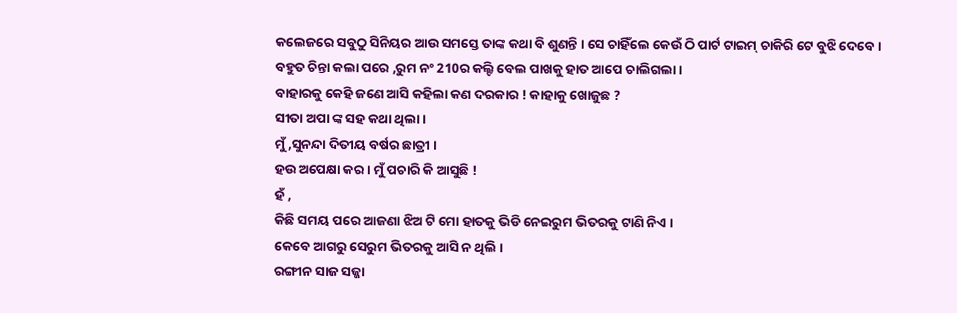କଲେଜରେ ସବୁଠୁ ସିନିୟର ଆଉ ସମସ୍ତେ ତାଙ୍କ କଥା ବି ଶୁଣନ୍ତି । ସେ ଚାହିଁଲେ କେଉଁ ଠି ପାର୍ଟ ଟାଇମ୍ ଚାକିରି ଟେ ବୁଝି ଦେବେ ।
ବହୁତ ଚିନ୍ତା କଲା ପରେ ,ରୁମ ନଂ 210ର କଲ୍ଙି ବେଲ ପାଖକୁ ହାତ ଆପେ ଚାଲିଗଲା ।
ବାହାରକୁ କେହି ଜଣେ ଆସି କହିଲା କଣ ଦରକାର ! କାହାକୁ ଖୋଜୁଛ ?
ସୀତା ଅପା ଙ୍କ ସହ କଥା ଥିଲା ।
ମୁଁ ,ସୁନନ୍ଦା ଦିତୀୟ ବର୍ଷର ଛାତ୍ରୀ ।
ହଉ ଅପେକ୍ଷା କର । ମୁଁ ପଚାରି କି ଆସୁଛି !
ହଁ ,
କିଛି ସମୟ ପରେ ଆଜଣା ଝିଅ ଟି ମୋ ହାତକୁ ଭିଡି ନେଇରୁମ ଭିତରକୁ ଟାଣି ନିଏ ।
କେବେ ଆଗରୁ ସେରୁମ ଭିତରକୁ ଆସି ନ ଥିଲି ।
ରଙ୍ଗୀନ ସାଜ ସଜ୍ଜା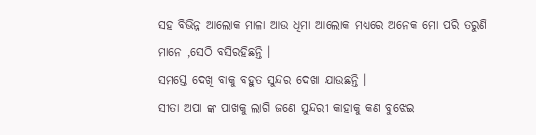ସହ ବିଭିନ୍ନ ଆଲୋକ ମାଳା ଆଉ ଧିମା ଆଲୋକ ମଧ୍ୟରେ ଅନେକ ମୋ ପରି ତରୁଣି ମାନେ ,ସେଠି ବସିରହିଛନ୍ତି ।
ସମସ୍ତେ ଦେଖି ବାକୁ ବହୁତ ସୁନ୍ଦର ଦେଖା ଯାଉଛନ୍ତି ।
ସୀତା ଅପା ଙ୍କ ପାଖକୁ ଲାଗି ଜଣେ ସୁନ୍ଦରୀ କାହାକୁ କଣ ବୁଝେଇ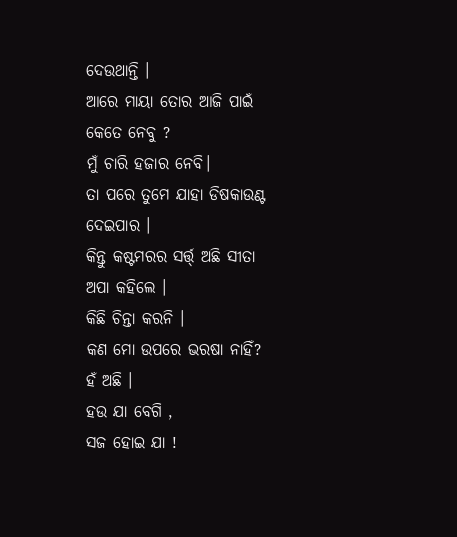ଦେଉଥାନ୍ତି ।
ଆରେ ମାୟା ତୋର ଆଜି ପାଇଁ କେତେ ନେବୁ ?
ମୁଁ ଚାରି ହଜାର ନେବି।
ତା ପରେ ତୁମେ ଯାହା ଡିଷକାଉଣ୍ଟ ଦେଇପାର ।
କିନ୍ତୁ କଷ୍ଟମରର ସର୍ତ୍ତ୍ ଅଛି ସୀତା ଅପା କହିଲେ ।
କିଛି ଚିନ୍ତା କରନି ।
କଣ ମୋ ଉପରେ ଭରଷା ନାହିଁ?
ହଁ ଅଛି ।
ହଉ ଯା ବେଗି ,
ସଜ ହୋଇ ଯା !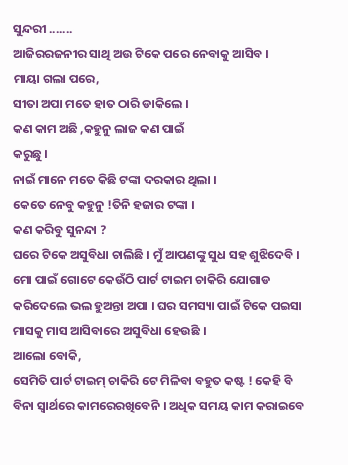ସୁନ୍ଦରୀ .......
ଆଜିରରଜନୀର ସାଥି ଅଉ ଟିକେ ପରେ ନେବାକୁ ଆସିବ ।
ମାୟା ଗଲା ପରେ,
ସୀତା ଅପା ମତେ ହାତ ଠାରି ଡାକିଲେ ।
କଣ କାମ ଅଛି ,କହୁନୁ ଲାଜ କଣ ପାଇଁ
କରୁଛୁ ।
ନାଇଁ ମାନେ ମତେ କିଛି ଟଙ୍କା ଦରକାର ଥିଲା ।
କେତେ ନେବୁ କହୁନୁ !ତିନି ହଜାର ଟଙ୍କା ।
କଣ କରିବୁ ସୁନନ୍ଦା ?
ଘରେ ଟିକେ ଅସୁବିଧା ଚାଲିଛି । ମୁଁ ଆପଣଙ୍କୁ ସୁଧ ସହ ଶୁଝିଦେବି । ମୋ ପାଇଁ ଗୋଟେ କେଉଁଠି ପାର୍ଟ ଟାଇମ ଚାକିରି ଯୋଗାଡ କରିଦେଲେ ଭଲ ହୁଅନ୍ତା ଅପା । ଘର ସମସ୍ୟା ପାଇଁ ଟିକେ ପଇସା ମାସକୁ ମାସ ଆସିବାରେ ଅସୁବିଧା ହେଉଛି ।
ଆଲୋ ବୋକି,
ସେମିତି ପାର୍ଟ ଟାଇମ୍ ଚାକିରି ଟେ ମିଳିବା ବହୁତ କଷ୍ଟ ! କେହି ବି ବିନା ସ୍ୱାର୍ଥରେ କାମରେରଖିବେନି । ଅଧିକ ସମୟ କାମ କରାଇବେ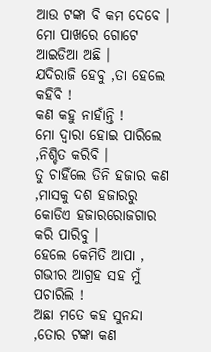ଆଉ ଟଙ୍କା ବି କମ ଦେବେ ।
ମୋ ପାଖରେ ଗୋଟେ ଆଇଡିଆ ଅଛି ।
ଯଦିରାଜି ହେବୁ ,ତା ହେଲେ କହିବି !
କଣ କହୁ ନାହାଁନ୍ତି !
ମୋ ଦ୍ୱାରା ହୋଇ ପାରିଲେ ,ନିଶ୍ଚିତ କରିବି ।
ତୁ ଚାହିଁଲେ ତିନି ହଜାର କଣ ,ମାସକୁ ଦଶ ହଜାରରୁ କୋଡିଏ ହଜାରରୋଜଗାର କରି ପାରିବୁ ।
ହେଲେ କେମିତି ଆପା , ଗଭୀର ଆଗ୍ରହ ସହ ମୁଁ ପଚାରିଲି !
ଅଛା ମତେ କହ ସୁନନ୍ଦା ,ତୋର ଟଙ୍କା କଣ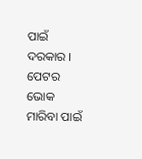ପାଇଁ ଦରକାର । ପେଟର ଭୋକ ମାରିବା ପାଇଁ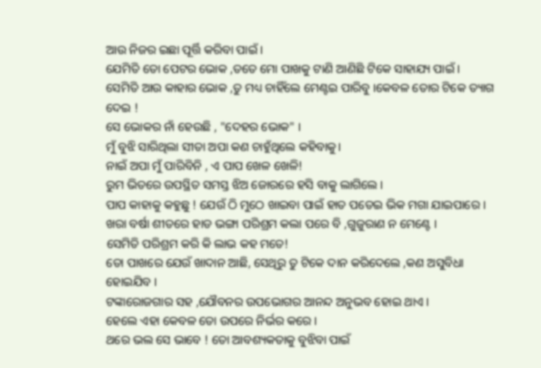ଆଉ ନିଜର ଇଛା ପୂର୍ତ୍ତି କରିବା ପାଇଁ ।
ଯେମିତି ତୋ ପେଟର ଭୋକ ,ତତେ ମୋ ପାଖକୁ ଟାଣି ଆଣିଛି ଟିକେ ସାହାଯ୍ୟ ପାଇଁ ।
ସେମିତି ଆଉ କାହାର ଭୋକ ,ତୁ ମଧ୍ୟ ଚାହିଁଲେ ମେଣ୍ଟଇ ପାରିବୁ ।କେବଳ ତୋର ଟିକେ ତ୍ୟାଗ ଦେଇ !
ସେ ଭୋକର ନାଁ ହେଉଛି , "ଦେହର ଭୋକ" ।
ମୁଁ ବୁଝି ସାରିଥିଲା ସୀତା ଅପା କଣ ଚାହୁଁଥିଲେ କହିବାକୁ।
ନାଇଁ ଅପା ମୁଁ ପାରିବିନି , ଏ ପାପ ଖେଳ ଖେଳି!
ରୁମ ଭିତରେ ଉପସ୍ଥିତ ସମସ୍ତ ଝିଅ ଜୋରରେ ହସି ବାକୁ ଲାଗିଲେ ।
ପାପ କାହାକୁ କହୁଛୁ ! ଯେଉଁ ଠି ମୁଠେ ଖାଇବା ପାଇଁ ହାତ ପତେଇ ଭିକ ମଗା ଯାଇପାରେ । ଖରା ବର୍ଷା ଶୀତରେ ହାଡ ଭଙ୍ଗା ପରିଶ୍ରମ କଲା ପରେ ବି ,ଗୁଜୁରାଣ ନ ମେଣ୍ଟେ ।
ସେମିତି ପରିଶ୍ରମ କରି କି ଲାଭ କହ ମତେ!
ତୋ ପାଖରେ ଯେଉଁ ଖାଦାନ ଆଛି, ସେଥିରୁ ତୁ ଟିକେ ଦାନ କରିଦେଲେ ,କଣ ଅସୁବିଧା ହୋଇଯିବ ।
ଟଙ୍କାରୋଜଗାର ସହ ,ଯୌବନର ଉପଭୋଗର ଆନନ୍ଦ ଅନୁଭବ ହୋଇ ଥାଏ ।
ହେଲେ ଏହା କେବଳ ତୋ ଉପରେ ନିର୍ଭର କରେ ।
ଥରେ ଭଲ ସେ ଭାବେ ! ତୋ ଆବଶ୍ୟକତାକୁ ବୁଝିବା ପାଇଁ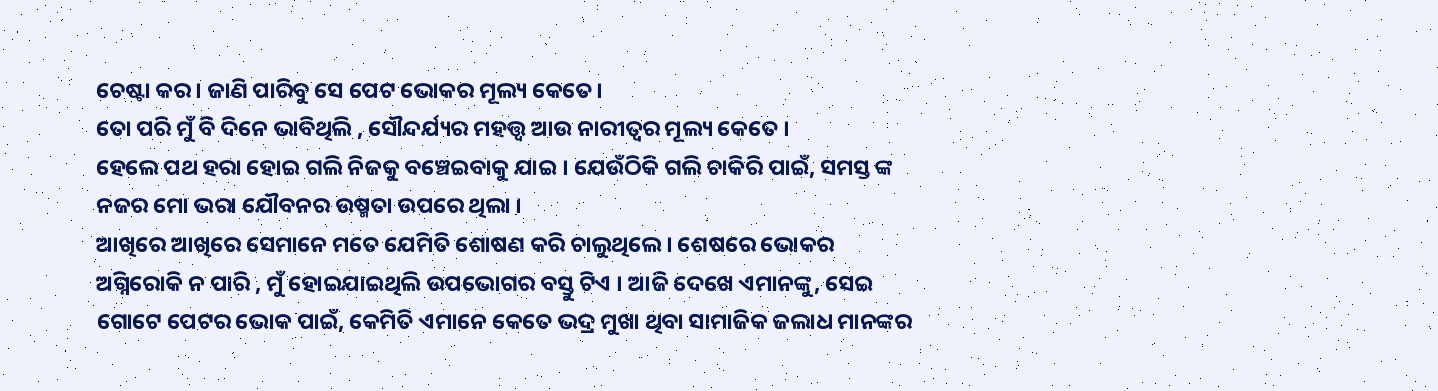ଚେଷ୍ଟା କର । ଜାଣି ପାରିବୁ ସେ ପେଟ ଭୋକର ମୂଲ୍ୟ କେତେ।
ତୋ ପରି ମୁଁ ବି ଦିନେ ଭାବିଥିଲି , ସୌନ୍ଦର୍ଯ୍ୟର ମହତ୍ତ୍ଵ ଆଉ ନାରୀତ୍ୱର ମୂଲ୍ୟ କେତେ ।
ହେଲେ ପଥ ହରା ହୋଇ ଗଲି ନିଜକୁ ବଞ୍ଚେଇବାକୁ ଯାଇ । ଯେଉଁଠିକି ଗଲି ଚାକିରି ପାଇଁ, ସମସ୍ତ ଙ୍କ ନଜର ମୋ ଭରା ଯୌବନର ଉଷ୍ମତା ଉପରେ ଥିଲା ।
ଆଖିରେ ଆଖିରେ ସେମାନେ ମତେ ଯେମିତି ଶୋଷଣ କରି ଚାଲୁଥିଲେ । ଶେଷରେ ଭୋକର ଅଗ୍ନିରୋକି ନ ପାରି , ମୁଁ ହୋଇଯାଇଥିଲି ଉପଭୋଗର ବସ୍ତୁ ଟିଏ । ଆଜି ଦେଖେ ଏମାନଙ୍କୁ, ସେଇ ଗୋଟେ ପେଟର ଭୋକ ପାଇଁ, କେମିତି ଏମାନେ କେତେ ଭଦ୍ର ମୁଖା ଥିବା ସାମାଜିକ ଜଲାଧ ମାନଙ୍କର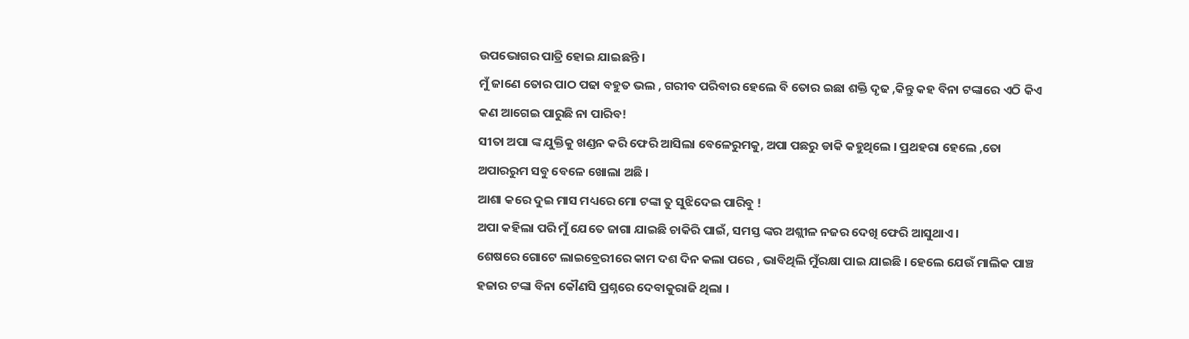ଉପଭୋଗର ପାତ୍ରି ହୋଇ ଯାଇଛନ୍ତି ।
ମୁଁ ଜାଣେ ତୋର ପାଠ ପଢା ବହୁତ ଭଲ , ଗରୀବ ପରିବାର ହେଲେ ବି ତୋର ଇଛା ଶକ୍ତି ଦୃଢ ,କିନ୍ତୁ କହ ବିନା ଟଙ୍କାରେ ଏଠି କିଏ କଣ ଆଗେଇ ପାରୁଛି ନା ପାରିବ!
ସୀତା ଅପା ଙ୍କ ଯୁକ୍ତିକୁ ଖଣ୍ଡନ କରି ଫେରି ଆସିଲା ବେଳେରୁମକୁ, ଅପା ପଛରୁ ଡାକି କହୁଥିଲେ । ପ୍ରଥହରା ହେଲେ ,ତୋ ଅପାରରୁମ ସବୁ ବେଳେ ଖୋଲା ଅଛି ।
ଆଶା କରେ ଦୁଇ ମାସ ମଧ୍ୟରେ ମୋ ଟଙ୍କା ତୁ ସୁଝିଦେଇ ପାରିବୁ !
ଅପା କହିଲା ପରି ମୁଁ ଯେତେ ଜାଗା ଯାଇଛି ଚାକିରି ପାଇଁ, ସମସ୍ତ ଙ୍କର ଅଶ୍ଲୀଳ ନଜର ଦେଖି ଫେରି ଆସୁଥାଏ ।
ଶେଷରେ ଗୋଟେ ଲାଇବ୍ରେରୀରେ କାମ ଦଶ ଦିନ କଲା ପରେ , ଭାବିଥିଲି ମୁଁରକ୍ଷା ପାଇ ଯାଇଛି । ହେଲେ ଯେଉଁ ମାଲିକ ପାଞ୍ଚ ହଜାର ଟଙ୍କା ବିନା କୌଣସି ପ୍ରଶ୍ନରେ ଦେବାକୁରାଜି ଥିଲା ।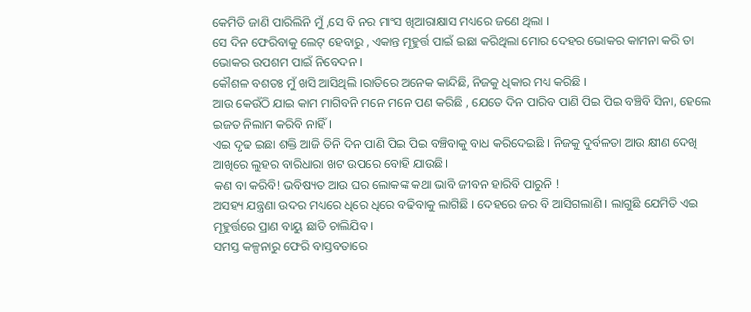କେମିତି ଜାଣି ପାରିଲିନି ମୁଁ ,ସେ ବି ନର ମାଂସ ଖିଆରାକ୍ଷାସ ମଧ୍ୟରେ ଜଣେ ଥିଲା ।
ସେ ଦିନ ଫେରିବାକୁ ଲେଟ୍ ହେବାରୁ , ଏକାନ୍ତ ମୂହୁର୍ତ୍ତ ପାଇଁ ଇଛା କରିଥିଲା ମୋର ଦେହର ଭୋକର କାମନା କରି ତା ଭୋକର ଉପଶମ ପାଇଁ ନିବେଦନ ।
କୌଶଳ ବଶତଃ ମୁଁ ଖସି ଆସିଥିଲି ।ରାତିରେ ଅନେକ କାନ୍ଦିଛି, ନିଜକୁ ଧିକାର ମଧ୍ୟ କରିଛି ।
ଆଉ କେଉଁଠି ଯାଇ କାମ ମାଗିବନି ମନେ ମନେ ପଣ କରିଛି , ଯେତେ ଦିନ ପାରିବ ପାଣି ପିଇ ପିଇ ବଞ୍ଚିବି ସିନା, ହେଲେ ଇଜତ ନିଲାମ କରିବି ନାହିଁ ।
ଏଇ ଦୃଢ ଇଛା ଶକ୍ତି ଆଜି ତିନି ଦିନ ପାଣି ପିଇ ପିଇ ବଞ୍ଚିବାକୁ ବାଧ କରିଦେଇଛି । ନିଜକୁ ଦୁର୍ବଳତା ଆଉ କ୍ଷୀଣ ଦେଖି ଆଖିରେ ଲୁହର ବାରିଧାରା ଖଟ ଉପରେ ବୋହି ଯାଉଛି।
କଣ ବା କରିବି! ଭବିଷ୍ୟତ ଆଉ ଘର ଲୋକଙ୍କ କଥା ଭାବି ଜୀବନ ହାରିବି ପାରୁନି !
ଅସହ୍ୟ ଯନ୍ତ୍ରଣା ଉଦର ମଧ୍ୟରେ ଧିରେ ଧିରେ ବଢିବାକୁ ଲାଗିଛି । ଦେହରେ ଜର ବି ଆସିଗଲାଣି । ଲାଗୁଛି ଯେମିତି ଏଇ ମୂହୁର୍ତ୍ତରେ ପ୍ରାଣ ବାୟୁ ଛାଡି ଚାଲିଯିବ ।
ସମସ୍ତ କଳ୍ପନାରୁ ଫେରି ବାସ୍ତବତାରେ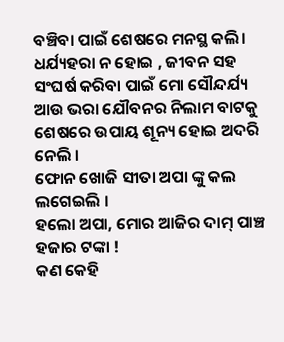ବଞ୍ଚିବା ପାଇଁ ଶେଷରେ ମନସ୍ଥ କଲି।
ଧର୍ଯ୍ୟହରା ନ ହୋଇ , ଜୀବନ ସହ ସଂଘର୍ଷ କରିବା ପାଇଁ ମୋ ସୌନ୍ଦର୍ଯ୍ୟ ଆଉ ଭରା ଯୌବନର ନିଲାମ ବାଟକୁ ଶେଷରେ ଉପାୟ ଶୂନ୍ୟ ହୋଇ ଅଦରି ନେଲି ।
ଫୋନ ଖୋଜି ସୀତା ଅପା ଙ୍କୁ କଲ ଲଗେଇଲି ।
ହଲୋ ଅପା, ମୋର ଆଜିର ଦାମ୍ ପାଞ୍ଚ ହଜାର ଟଙ୍କା !
କଣ କେହି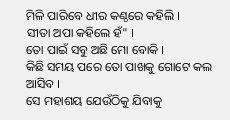ମିଳି ପାରିବେ ଧୀର କଣ୍ଠରେ କହିଲି ।
ସୀତା ଅପା କହିଲେ ହଁ" ।
ତୋ ପାଇଁ ସବୁ ଅଛି ମୋ ବୋକି ।
କିଛି ସମୟ ପରେ ତୋ ପାଖକୁ ଗୋଟେ କଲ ଆସିବ ।
ସେ ମହାଶୟ ଯେଉଁଠିକୁ ଯିବାକୁ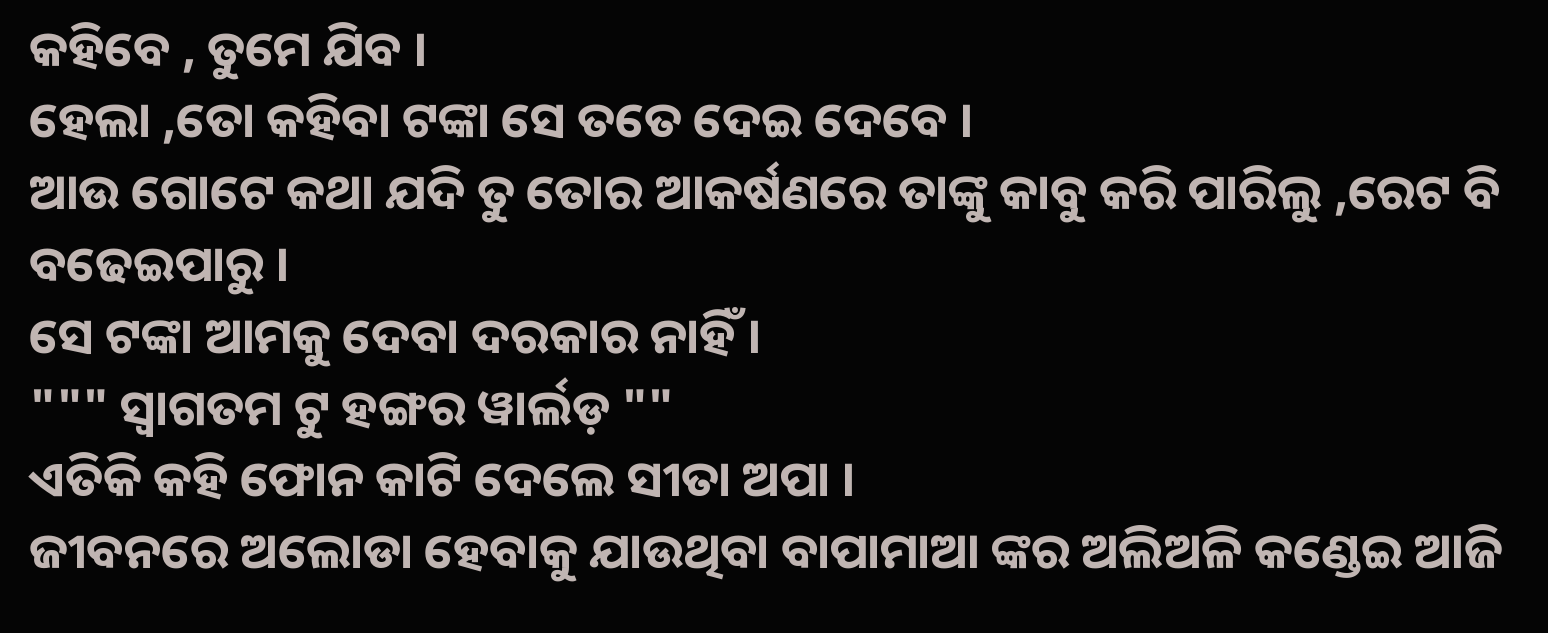କହିବେ , ତୁମେ ଯିବ ।
ହେଲା ,ତୋ କହିବା ଟଙ୍କା ସେ ତତେ ଦେଇ ଦେବେ ।
ଆଉ ଗୋଟେ କଥା ଯଦି ତୁ ତୋର ଆକର୍ଷଣରେ ତାଙ୍କୁ କାବୁ କରି ପାରିଲୁ ,ରେଟ ବି ବଢେଇପାରୁ ।
ସେ ଟଙ୍କା ଆମକୁ ଦେବା ଦରକାର ନାହିଁ ।
""" ସ୍ୱାଗତମ ଟୁ ହଙ୍ଗର ୱାର୍ଲଡ଼ ""
ଏତିକି କହି ଫୋନ କାଟି ଦେଲେ ସୀତା ଅପା ।
ଜୀବନରେ ଅଲୋଡା ହେବାକୁ ଯାଉଥିବା ବାପାମାଆ ଙ୍କର ଅଲିଅଳି କଣ୍ଡେଇ ଆଜି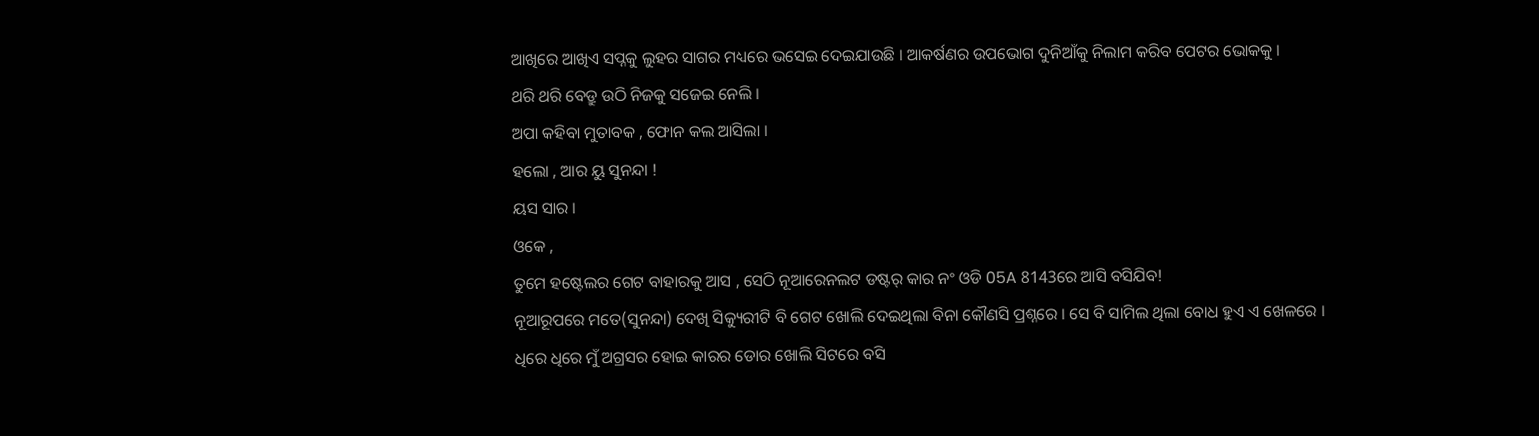ଆଖିରେ ଆଖିଏ ସପ୍ନକୁ ଲୁହର ସାଗର ମଧ୍ୟରେ ଭସେଇ ଦେଇଯାଉଛି । ଆକର୍ଷଣର ଉପଭୋଗ ଦୁନିଆଁକୁ ନିଲାମ କରିବ ପେଟର ଭୋକକୁ ।
ଥରି ଥରି ବେଡ୍ରୁ ଉଠି ନିଜକୁ ସଜେଇ ନେଲି ।
ଅପା କହିବା ମୁତାବକ , ଫୋନ କଲ ଆସିଲା ।
ହଲୋ , ଆର ୟୁ ସୁନନ୍ଦା !
ୟସ ସାର ।
ଓକେ ,
ତୁମେ ହଷ୍ଟେଲର ଗେଟ ବାହାରକୁ ଆସ , ସେଠି ନୂଆରେନଲଟ ଡଷ୍ଟର୍ କାର ନଂ ଓଡି 05A 8143ରେ ଆସି ବସିଯିବ!
ନୂଆରୂପରେ ମତେ(ସୁନନ୍ଦା) ଦେଖି ସିକ୍ୟୁରୀଟି ବି ଗେଟ ଖୋଲି ଦେଇଥିଲା ବିନା କୌଣସି ପ୍ରଶ୍ନରେ । ସେ ବି ସାମିଲ ଥିଲା ବୋଧ ହୁଏ ଏ ଖେଳରେ ।
ଧିରେ ଧିରେ ମୁଁ ଅଗ୍ରସର ହୋଇ କାରର ଡୋର ଖୋଲି ସିଟରେ ବସି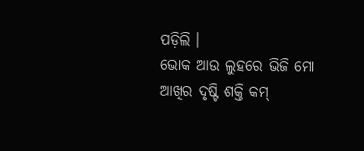ପଡ଼ିଲି ।
ଭୋକ ଆଉ ଲୁହରେ ଭିଜି ମୋ ଆଖିର ଦୃଷ୍ଟି ଶକ୍ତି କମ୍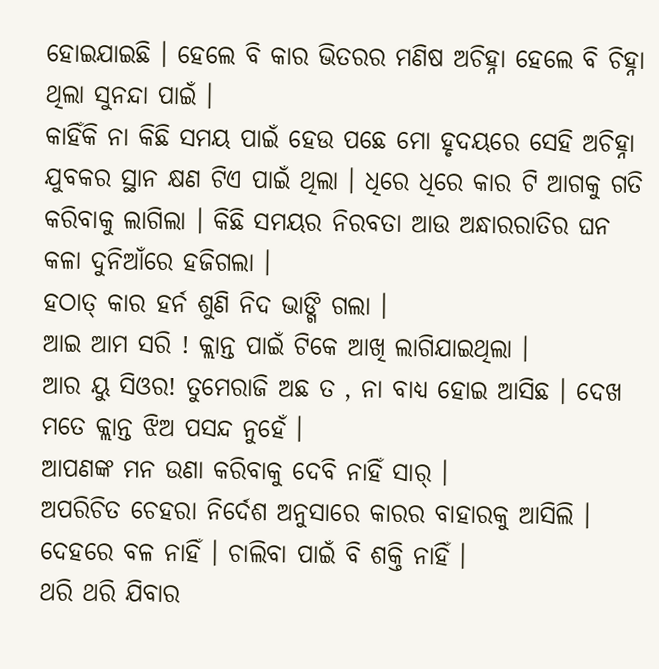ହୋଇଯାଇଛି । ହେଲେ ବି କାର ଭିତରର ମଣିଷ ଅଚିହ୍ନା ହେଲେ ବି ଚିହ୍ନା ଥିଲା ସୁନନ୍ଦା ପାଇଁ ।
କାହିଁକି ନା କିଛି ସମୟ ପାଇଁ ହେଉ ପଛେ ମୋ ହୃଦୟରେ ସେହି ଅଚିହ୍ନା ଯୁବକର ସ୍ଥାନ କ୍ଷଣ ଟିଏ ପାଇଁ ଥିଲା । ଧିରେ ଧିରେ କାର ଟି ଆଗକୁ ଗତି କରିବାକୁ ଲାଗିଲା । କିଛି ସମୟର ନିରବତା ଆଉ ଅନ୍ଧାରରାତିର ଘନ କଳା ଦୁନିଆଁରେ ହଜିଗଲା ।
ହଠାତ୍ କାର ହର୍ନ ଶୁଣି ନିଦ ଭାଙ୍ଗି ଗଲା ।
ଆଇ ଆମ ସରି ! କ୍ଲାନ୍ତ ପାଇଁ ଟିକେ ଆଖି ଲାଗିଯାଇଥିଲା ।
ଆର ୟୁ ସିଓର! ତୁମେରାଜି ଅଛ ତ , ନା ବାଧ୍ୟ ହୋଇ ଆସିଛ । ଦେଖ ମତେ କ୍ଲାନ୍ତ ଝିଅ ପସନ୍ଦ ନୁହେଁ ।
ଆପଣଙ୍କ ମନ ଉଣା କରିବାକୁ ଦେବି ନାହିଁ ସାର୍ ।
ଅପରିଚିତ ଚେହରା ନିର୍ଦେଶ ଅନୁସାରେ କାରର ବାହାରକୁ ଆସିଲି ।
ଦେହରେ ବଳ ନାହିଁ । ଚାଲିବା ପାଇଁ ବି ଶକ୍ତି ନାହିଁ ।
ଥରି ଥରି ଯିବାର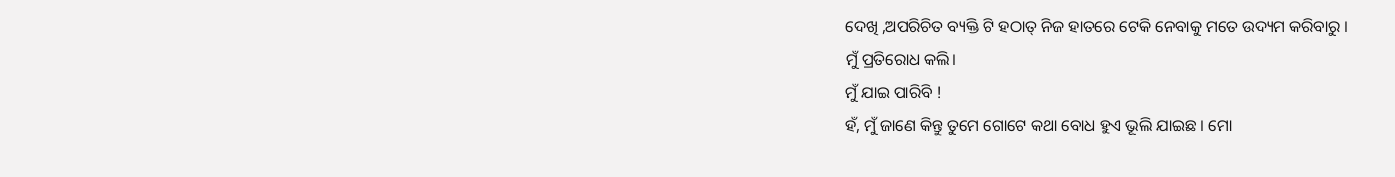ଦେଖି ,ଅପରିଚିତ ବ୍ୟକ୍ତି ଟି ହଠାତ୍ ନିଜ ହାତରେ ଟେକି ନେବାକୁ ମତେ ଉଦ୍ୟମ କରିବାରୁ ।
ମୁଁ ପ୍ରତିରୋଧ କଲି।
ମୁଁ ଯାଇ ପାରିବି !
ହଁ, ମୁଁ ଜାଣେ କିନ୍ତୁ ତୁମେ ଗୋଟେ କଥା ବୋଧ ହୁଏ ଭୂଲି ଯାଇଛ । ମୋ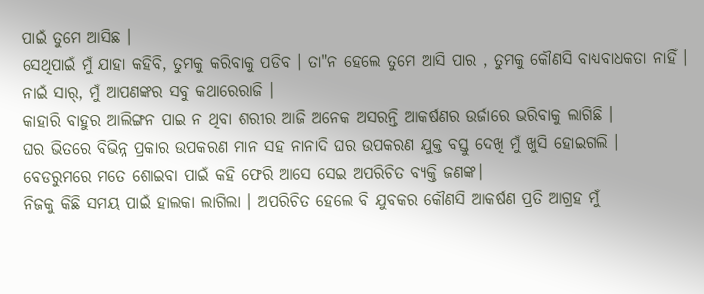ପାଇଁ ତୁମେ ଆସିଛ ।
ସେଥିପାଇଁ ମୁଁ ଯାହା କହିବି, ତୁମକୁ କରିବାକୁ ପଡିବ । ତା"ନ ହେଲେ ତୁମେ ଆସି ପାର , ତୁମକୁ କୌଣସି ବାଧ୍ୟବାଧକତା ନାହିଁ ।
ନାଇଁ ସାର୍, ମୁଁ ଆପଣଙ୍କର ସବୁ କଥାରେରାଜି ।
କାହାରି ବାହୁର ଆଲିଙ୍ଗନ ପାଇ ନ ଥିବା ଶରୀର ଆଜି ଅନେକ ଅସରନ୍ତି ଆକର୍ଷଣର ଉର୍ଜାରେ ଭରିବାକୁ ଲାଗିଛି ।
ଘର ଭିତରେ ବିଭିନ୍ନ ପ୍ରକାର ଉପକରଣ ମାନ ସହ ନାନାଦି ଘର ଉପକରଣ ଯୁକ୍ତ ବସ୍ତୁ ଦେଖି ମୁଁ ଖୁସି ହୋଇଗଲି ।
ବେଡରୁମରେ ମତେ ଶୋଇବା ପାଇଁ କହି ଫେରି ଆସେ ସେଇ ଅପରିଚିତ ବ୍ୟକ୍ତି ଜଣଙ୍କ।
ନିଜକୁ କିଛି ସମୟ ପାଇଁ ହାଲକା ଲାଗିଲା । ଅପରିଚିତ ହେଲେ ବି ଯୁବକର କୌଣସି ଆକର୍ଷଣ ପ୍ରତି ଆଗ୍ରହ ମୁଁ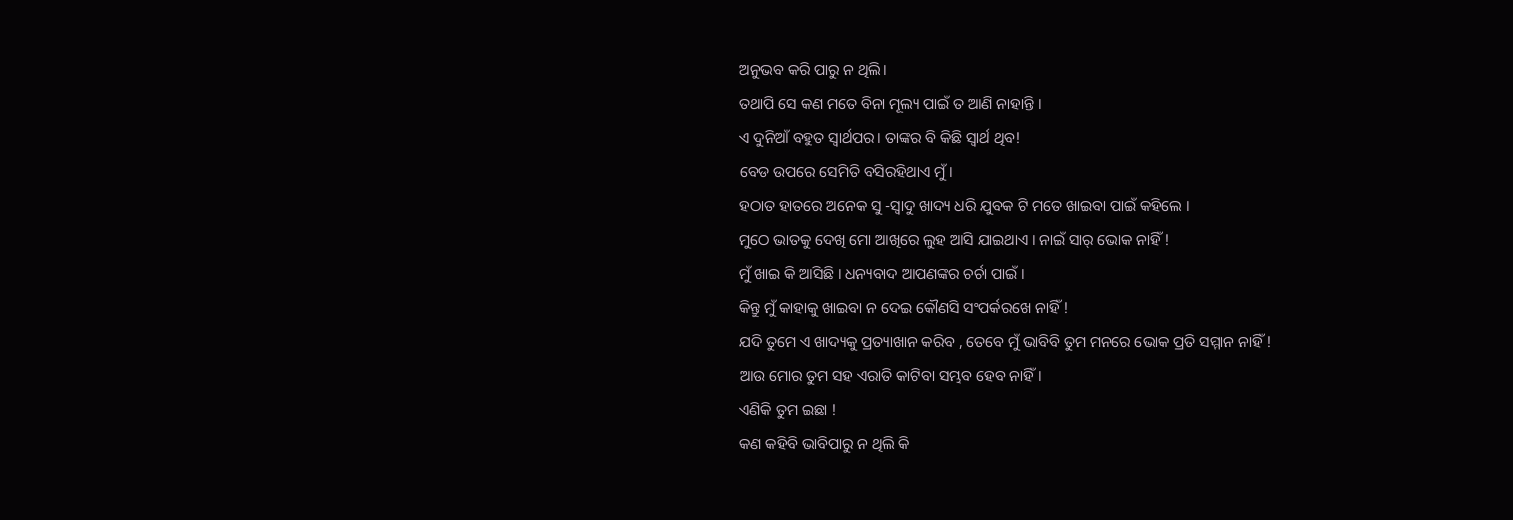ଅନୁଭବ କରି ପାରୁ ନ ଥିଲି।
ତଥାପି ସେ କଣ ମତେ ବିନା ମୂଲ୍ୟ ପାଇଁ ତ ଆଣି ନାହାନ୍ତି ।
ଏ ଦୁନିଆଁ ବହୁତ ସ୍ୱାର୍ଥପର। ତାଙ୍କର ବି କିଛି ସ୍ୱାର୍ଥ ଥିବ!
ବେଡ ଉପରେ ସେମିତି ବସିରହିଥାଏ ମୁଁ।
ହଠାତ ହାତରେ ଅନେକ ସୁ -ସ୍ୱାଦୁ ଖାଦ୍ୟ ଧରି ଯୁବକ ଟି ମତେ ଖାଇବା ପାଇଁ କହିଲେ ।
ମୁଠେ ଭାତକୁ ଦେଖି ମୋ ଆଖିରେ ଲୁହ ଆସି ଯାଇଥାଏ । ନାଇଁ ସାର୍ ଭୋକ ନାହିଁ !
ମୁଁ ଖାଇ କି ଆସିଛି । ଧନ୍ୟବାଦ ଆପଣଙ୍କର ଚର୍ଚା ପାଇଁ ।
କିନ୍ତୁ ମୁଁ କାହାକୁ ଖାଇବା ନ ଦେଇ କୌଣସି ସଂପର୍କରଖେ ନାହିଁ !
ଯଦି ତୁମେ ଏ ଖାଦ୍ୟକୁ ପ୍ରତ୍ୟାଖାନ କରିବ , ତେବେ ମୁଁ ଭାବିବି ତୁମ ମନରେ ଭୋକ ପ୍ରତି ସମ୍ମାନ ନାହିଁ !
ଆଉ ମୋର ତୁମ ସହ ଏରାତି କାଟିବା ସମ୍ଭବ ହେବ ନାହିଁ।
ଏଣିକି ତୁମ ଇଛା !
କଣ କହିବି ଭାବିପାରୁ ନ ଥିଲି କି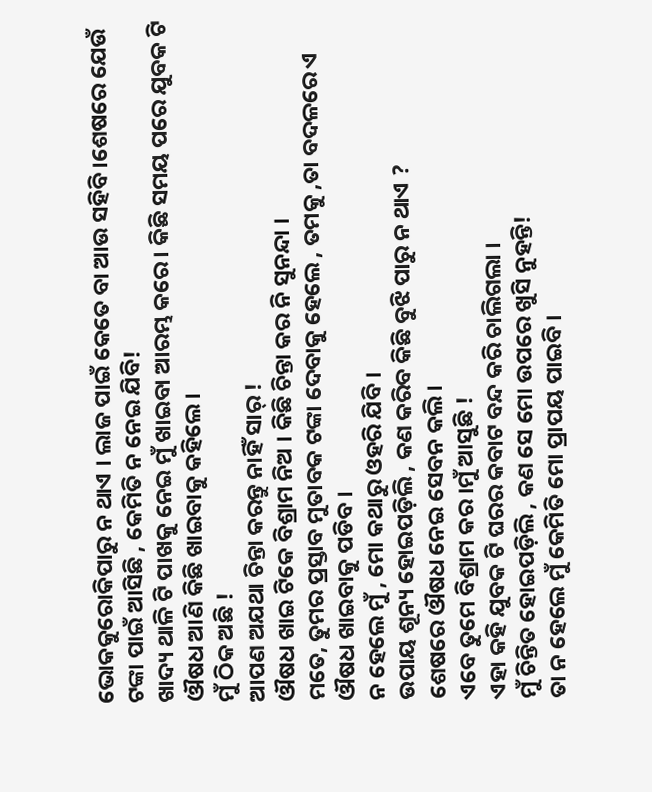ଭୋକକୁରୋକିପାରୁ ନ ଥାଏ । ଲାଜ ପାଇଁ କେତେ ବା ଆଉ ସହିବି ।ଶେଷରେ ଯେଉଁ ଟଙ୍କା ପାଇଁ ଆସିଛି , କେମିତି ନ ନେଇ ଯିବି!
ଖାଦ୍ୟ ଥାଳି ଟି ପାଖକୁ ନେଇ ମୁଁ ଖାଇବା ଆରମ୍ଭ କରେ । କିଛି ସମୟ ପରେ ଯୁବକ ଟି ଔଷଧ ଆଣି କିଛି ଖାଇବାକୁ କହିଲେ।
ମୁଁ ଠିକ ଅଛି !
ଆପଣ ଅଯଥା ଚିନ୍ତା କରନ୍ତୁ ନାହିଁ ସାର୍ !
ଔଷଧ ଖାଇ ଟିକେ ବିଶ୍ରାମ ନିଅ । କିଛି ଚିନ୍ତା କର ନି ସୁନନ୍ଦା ।
ମତେ, ତୁମର ପ୍ରସ୍ତାବ ମୁତାବକ ଟଙ୍କା ଦେବାକୁ ହେଲେ , ତମକୁ ,ତା ବଦଳରେ ଏ ଔଷଧ ଖାଇବାକୁ ପଡିବ ।
ନ ହେଲେ ମୁଁ , ମୋ କଥାରୁ ଓହରି ଯିବି ।
ଉପାୟ ଶୂନ୍ୟ ହୋଇପଡ଼ିଲି , କଣ କରିବ କିଛି ବୁଝି ପାରୁ ନ ଥାଏ ?
ଶେଷରେ ଔଷଧ ନେଇ ସେବନ କଲି।
ଏବେ ତୁମେ ବିଶ୍ରାମ କର ।ମୁଁ ଆସୁଛି !
ଏହା କହି ଯୁବକ ଟି ଘରର କବାଟ ବନ୍ଦ କରି ଚାଲିଗଲା ।
ମୁଁ ଚିନ୍ତିତ ହୋଇପଡ଼ିଲି , କଣ ସେ ମୋ ଉପରେ ଖୁସି ନୁହନ୍ତି!
ତା ନ ହେଲେ ମୁଁ କେମିତି ମୋ ପ୍ରାପୟ ପାଇବି ।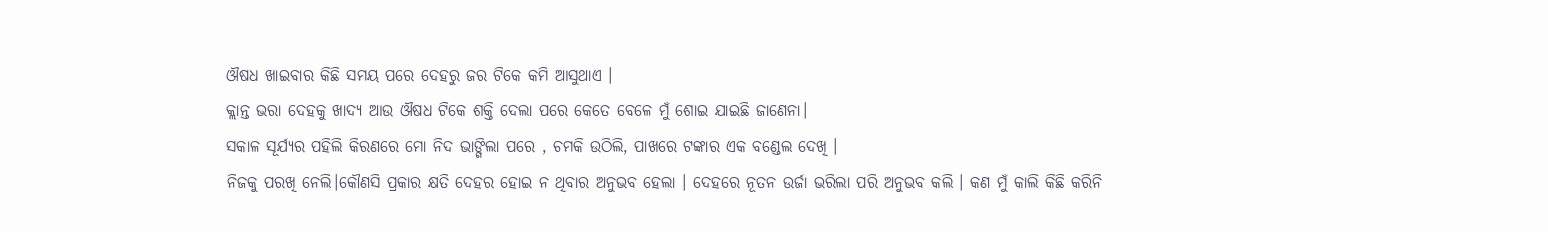ଔଷଧ ଖାଇବାର କିଛି ସମୟ ପରେ ଦେହରୁ ଜର ଟିକେ କମି ଆସୁଥାଏ ।
କ୍ଲାନ୍ତ ଭରା ଦେହକୁ ଖାଦ୍ୟ ଆଉ ଔଷଧ ଟିକେ ଶକ୍ତି ଦେଲା ପରେ କେତେ ବେଳେ ମୁଁ ଶୋଇ ଯାଇଛି ଜାଣେନା।
ସକାଳ ସୂର୍ଯ୍ୟର ପହିଲି କିରଣରେ ମୋ ନିଦ ଭାଙ୍ଗିଲା ପରେ , ଚମକି ଉଠିଲି, ପାଖରେ ଟଙ୍କାର ଏକ ବଣ୍ଡେଲ ଦେଖି ।
ନିଜକୁ ପରଖି ନେଲି।କୌଣସି ପ୍ରକାର କ୍ଷତି ଦେହର ହୋଇ ନ ଥିବାର ଅନୁଭବ ହେଲା । ଦେହରେ ନୂତନ ଉର୍ଜା ଭରିଲା ପରି ଅନୁଭବ କଲି । କଣ ମୁଁ କାଲି କିଛି କରିନି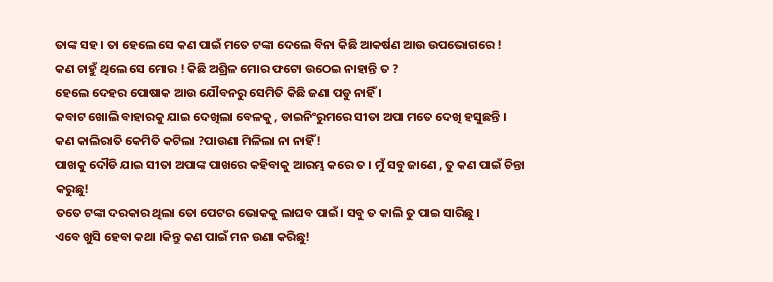ତାଙ୍କ ସହ । ତା ହେଲେ ସେ କଣ ପାଇଁ ମତେ ଟଙ୍କା ଦେଲେ ବିନା କିଛି ଆକର୍ଷଣ ଆଉ ଉପଭୋଗରେ !
କଣ ଚାହୁଁ ଥିଲେ ସେ ମୋର ! କିଛି ଅଶ୍ରିଳ ମୋର ଫଟୋ ଉଠେଇ ନାହାନ୍ତି ତ ?
ହେଲେ ଦେହର ପୋଷାକ ଆଉ ଯୌବନରୁ ସେମିତି କିଛି ଜଣା ପଡୁ ନାହିଁ ।
କବାଟ ଖୋଲି ବାହାରକୁ ଯାଇ ଦେଖିଲା ବେଳକୁ , ଡାଇନିଂରୁମରେ ସୀତା ଅପା ମତେ ଦେଖି ହସୁଛନ୍ତି ।
କଣ କାଲିରାତି କେମିତି କଟିଲା ?ପାଉଣା ମିଳିଲା ନା ନାହିଁ!
ପାଖକୁ ଦୌଡି ଯାଇ ସୀତା ଅପାଙ୍କ ପାଖରେ କହିବାକୁ ଆରମ୍ଭ କରେ ତ । ମୁଁ ସବୁ ଜାଣେ , ତୁ କଣ ପାଇଁ ଚିନ୍ତା କରୁଛୁ!
ତତେ ଟଙ୍କା ଦରକାର ଥିଲା ତୋ ପେଟର ଭୋକକୁ ଲାଘବ ପାଇଁ। ସବୁ ତ କାଲି ତୁ ପାଇ ସାରିଛୁ ।
ଏବେ ଖୁସି ହେବା କଥା ।କିନ୍ତୁ କଣ ପାଇଁ ମନ ଉଣା କରିଛୁ!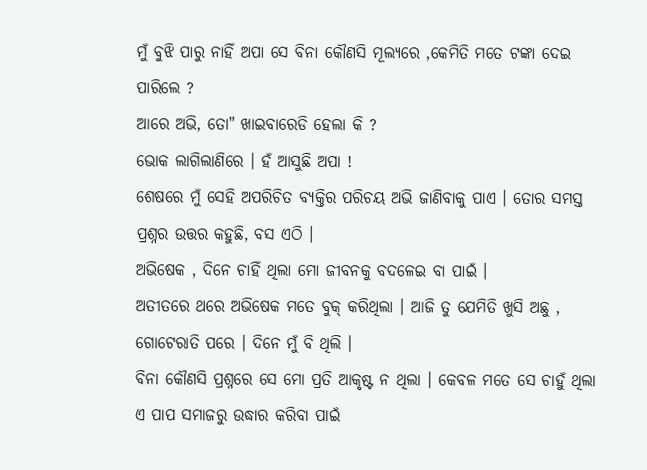ମୁଁ ବୁଝି ପାରୁ ନାହିଁ ଅପା ସେ ବିନା କୌଣସି ମୂଲ୍ୟରେ ,କେମିତି ମତେ ଟଙ୍କା ଦେଇ ପାରିଲେ ?
ଆରେ ଅଭି, ତୋ" ଖାଇବାରେଡି ହେଲା କି ?
ଭୋକ ଲାଗିଲାଣିରେ । ହଁ ଆସୁଛି ଅପା !
ଶେଷରେ ମୁଁ ସେହି ଅପରିଚିତ ବ୍ୟକ୍ତିର ପରିଚୟ ଅଭି ଜାଣିବାକୁ ପାଏ । ତୋର ସମସ୍ତ ପ୍ରଶ୍ନର ଉତ୍ତର କହୁଛି, ବସ ଏଠି ।
ଅଭିଷେକ , ଦିନେ ଚାହିଁ ଥିଲା ମୋ ଜୀବନକୁ ବଦଳେଇ ବା ପାଇଁ ।
ଅତୀତରେ ଥରେ ଅଭିଷେକ ମତେ ବୁକ୍ କରିଥିଲା । ଆଜି ତୁ ଯେମିତି ଖୁସି ଅଛୁ , ଗୋଟେରାତି ପରେ । ଦିନେ ମୁଁ ବି ଥିଲି ।
ବିନା କୌଣସି ପ୍ରଶ୍ନରେ ସେ ମୋ ପ୍ରତି ଆକୃଷ୍ଟ ନ ଥିଲା । କେବଳ ମତେ ସେ ଚାହୁଁ ଥିଲା ଏ ପାପ ସମାଜରୁ ଉଦ୍ଧାର କରିବା ପାଇଁ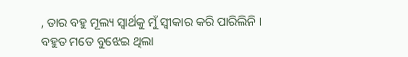, ତାର ବହୁ ମୂଲ୍ୟ ସ୍ୱାର୍ଥକୁ ମୁଁ ସ୍ୱୀକାର କରି ପାରିଲିନି ।
ବହୁତ ମତେ ବୁଝେଇ ଥିଲା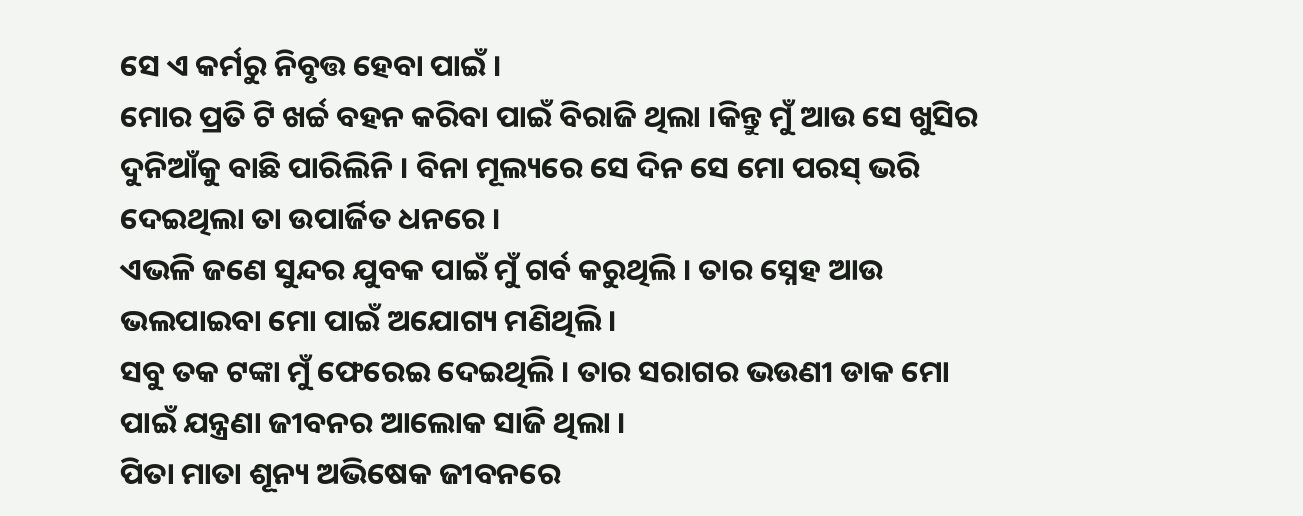ସେ ଏ କର୍ମରୁ ନିବୃତ୍ତ ହେବା ପାଇଁ ।
ମୋର ପ୍ରତି ଟି ଖର୍ଚ୍ଚ ବହନ କରିବା ପାଇଁ ବିରାଜି ଥିଲା ।କିନ୍ତୁ ମୁଁ ଆଉ ସେ ଖୁସିର ଦୁନିଆଁକୁ ବାଛି ପାରିଲିନି । ବିନା ମୂଲ୍ୟରେ ସେ ଦିନ ସେ ମୋ ପରସ୍ ଭରି ଦେଇଥିଲା ତା ଉପାର୍ଜିତ ଧନରେ ।
ଏଭଳି ଜଣେ ସୁନ୍ଦର ଯୁବକ ପାଇଁ ମୁଁ ଗର୍ବ କରୁଥିଲି । ତାର ସ୍ନେହ ଆଉ ଭଲପାଇବା ମୋ ପାଇଁ ଅଯୋଗ୍ୟ ମଣିଥିଲି ।
ସବୁ ତକ ଟଙ୍କା ମୁଁ ଫେରେଇ ଦେଇଥିଲି । ତାର ସରାଗର ଭଉଣୀ ଡାକ ମୋ ପାଇଁ ଯନ୍ତ୍ରଣା ଜୀବନର ଆଲୋକ ସାଜି ଥିଲା ।
ପିତା ମାତା ଶୂନ୍ୟ ଅଭିଷେକ ଜୀବନରେ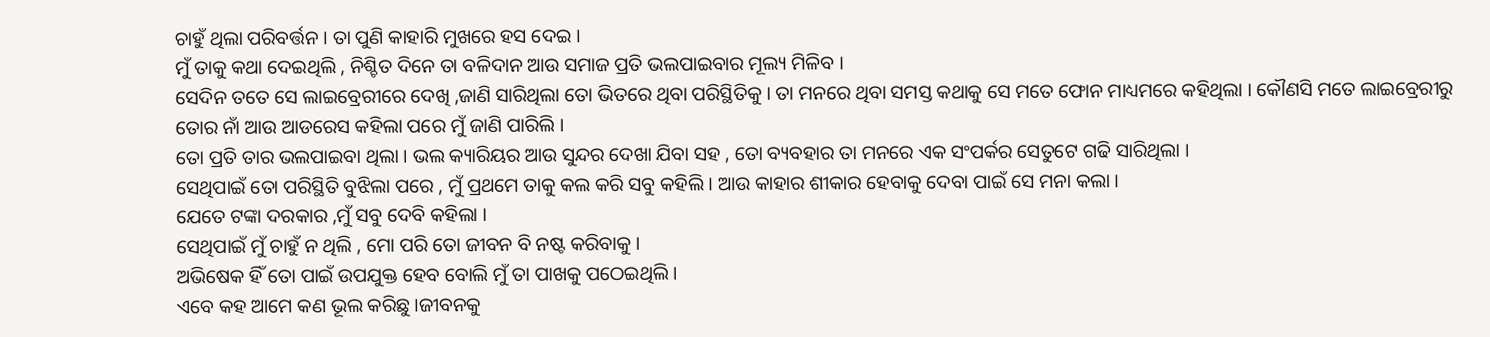ଚାହୁଁ ଥିଲା ପରିବର୍ତ୍ତନ । ତା ପୁଣି କାହାରି ମୁଖରେ ହସ ଦେଇ ।
ମୁଁ ତାକୁ କଥା ଦେଇଥିଲି , ନିଶ୍ଚିତ ଦିନେ ତା ବଳିଦାନ ଆଉ ସମାଜ ପ୍ରତି ଭଲପାଇବାର ମୂଲ୍ୟ ମିଳିବ ।
ସେଦିନ ତତେ ସେ ଲାଇବ୍ରେରୀରେ ଦେଖି ,ଜାଣି ସାରିଥିଲା ତୋ ଭିତରେ ଥିବା ପରିସ୍ଥିତିକୁ । ତା ମନରେ ଥିବା ସମସ୍ତ କଥାକୁ ସେ ମତେ ଫୋନ ମାଧ୍ୟମରେ କହିଥିଲା । କୌଣସି ମତେ ଲାଇବ୍ରେରୀରୁ ତୋର ନାଁ ଆଉ ଆଡରେସ କହିଲା ପରେ ମୁଁ ଜାଣି ପାରିଲି ।
ତୋ ପ୍ରତି ତାର ଭଲପାଇବା ଥିଲା । ଭଲ କ୍ୟାରିୟର ଆଉ ସୁନ୍ଦର ଦେଖା ଯିବା ସହ , ତୋ ବ୍ୟବହାର ତା ମନରେ ଏକ ସଂପର୍କର ସେତୁଟେ ଗଢି ସାରିଥିଲା ।
ସେଥିପାଇଁ ତୋ ପରିସ୍ଥିତି ବୁଝିଲା ପରେ , ମୁଁ ପ୍ରଥମେ ତାକୁ କଲ କରି ସବୁ କହିଲି । ଆଉ କାହାର ଶୀକାର ହେବାକୁ ଦେବା ପାଇଁ ସେ ମନା କଲା ।
ଯେତେ ଟଙ୍କା ଦରକାର ,ମୁଁ ସବୁ ଦେବି କହିଲା ।
ସେଥିପାଇଁ ମୁଁ ଚାହୁଁ ନ ଥିଲି , ମୋ ପରି ତୋ ଜୀବନ ବି ନଷ୍ଟ କରିବାକୁ ।
ଅଭିଷେକ ହିଁ ତୋ ପାଇଁ ଉପଯୁକ୍ତ ହେବ ବୋଲି ମୁଁ ତା ପାଖକୁ ପଠେଇଥିଲି ।
ଏବେ କହ ଆମେ କଣ ଭୂଲ କରିଛୁ ।ଜୀବନକୁ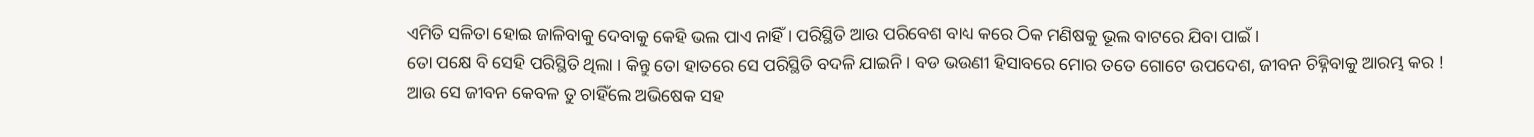ଏମିତି ସଳିତା ହୋଇ ଜାଳିବାକୁ ଦେବାକୁ କେହି ଭଲ ପାଏ ନାହିଁ । ପରିସ୍ଥିତି ଆଉ ପରିବେଶ ବାଧ୍ୟ କରେ ଠିକ ମଣିଷକୁ ଭୂଲ ବାଟରେ ଯିବା ପାଇଁ ।
ତୋ ପକ୍ଷେ ବି ସେହି ପରିସ୍ଥିତି ଥିଲା । କିନ୍ତୁ ତୋ ହାତରେ ସେ ପରିସ୍ଥିତି ବଦଳି ଯାଇନି । ବଡ ଭଉଣୀ ହିସାବରେ ମୋର ତତେ ଗୋଟେ ଉପଦେଶ, ଜୀବନ ଚିହ୍ନିବାକୁ ଆରମ୍ଭ କର !
ଆଉ ସେ ଜୀବନ କେବଳ ତୁ ଚାହିଁଲେ ଅଭିଷେକ ସହ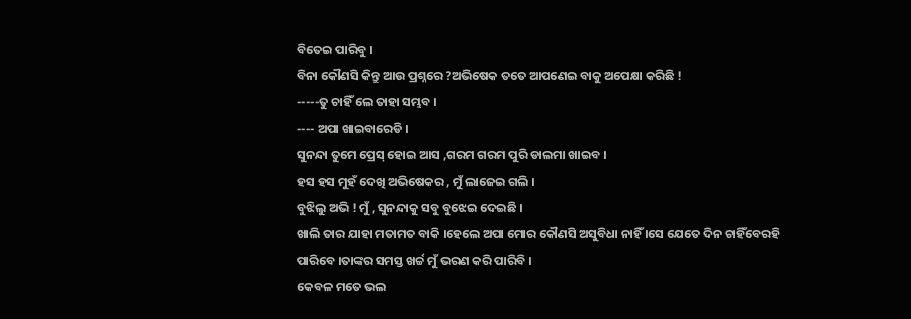ବିତେଇ ପାରିବୁ ।
ବିନା କୌଣସି କିନ୍ତୁ ଆଉ ପ୍ରଶ୍ନରେ ?ଅଭିଷେକ ତତେ ଆପଣେଇ ବାକୁ ଅପେକ୍ଷା କରିଛି !
-----ତୁ ଚାହିଁ ଲେ ତାହା ସମ୍ଭବ ।
---- ଅପା ଖାଇବାରେଡି ।
ସୁନନ୍ଦା ତୁମେ ପ୍ରେସ୍ ହୋଇ ଆସ ,ଗରମ ଗରମ ପୁରି ଡାଲମା ଖାଇବ ।
ହସ ହସ ମୁହଁ ଦେଖି ଅଭିଷେକର , ମୁଁ ଲାଜେଇ ଗଲି ।
ବୁଝିଲୁ ଅଭି ! ମୁଁ , ସୁନନ୍ଦାକୁ ସବୁ ବୁଝେଇ ଦେଇଛି ।
ଖାଲି ତାର ଯାହା ମତାମତ ବାକି ।ହେଲେ ଅପା ମୋର କୌଣସି ଅସୁବିଧା ନାହିଁ ।ସେ ଯେତେ ଦିନ ଚାହିଁବେରହି ପାରିବେ ।ତାଙ୍କର ସମସ୍ତ ଖର୍ଚ୍ଚ ମୁଁ ଭରଣ କରି ପାରିବି ।
କେବଳ ମତେ ଭଲ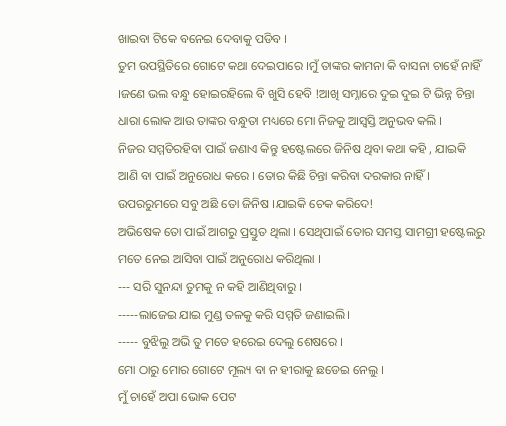ଖାଇବା ଟିକେ ବନେଇ ଦେବାକୁ ପଡିବ ।
ତୁମ ଉପସ୍ଥିତିରେ ଗୋଟେ କଥା ଦେଇପାରେ ।ମୁଁ ତାଙ୍କର କାମନା କି ବାସନା ଚାହେଁ ନାହିଁ ।ଜଣେ ଭଲ ବନ୍ଧୁ ହୋଇରହିଲେ ବି ଖୁସି ହେବି !ଆଖି ସମ୍ନାରେ ଦୁଇ ଦୁଇ ଟି ଭିନ୍ନ ଚିନ୍ତା ଧାରା ଲୋକ ଆଉ ତାଙ୍କର ବନ୍ଧୁତା ମଧ୍ୟରେ ମୋ ନିଜକୁ ଆସ୍ୱସ୍ତି ଅନୁଭବ କଲି ।
ନିଜର ସମ୍ମତିରହିବା ପାଇଁ ଜଣାଏ କିନ୍ତୁ ହଷ୍ଟେଲରେ ଜିନିଷ ଥିବା କଥା କହି , ଯାଇକି ଆଣି ବା ପାଇଁ ଅନୁରୋଧ କରେ । ତୋର କିଛି ଚିନ୍ତା କରିବା ଦରକାର ନାହିଁ ।
ଉପରରୁମରେ ସବୁ ଅଛି ତୋ ଜିନିଷ ।ଯାଇକି ଚେକ କରିଦେ!
ଅଭିଷେକ ତୋ ପାଇଁ ଆଗରୁ ପ୍ରସ୍ତୁତ ଥିଲା । ସେଥିପାଇଁ ତୋର ସମସ୍ତ ସାମଗ୍ରୀ ହଷ୍ଟେଲରୁ ମତେ ନେଇ ଆସିବା ପାଇଁ ଅନୁରୋଧ କରିଥିଲା ।
--- ସରି ସୁନନ୍ଦା ତୁମକୁ ନ କହି ଆଣିଥିବାରୁ ।
-----ଲାଜେଇ ଯାଇ ମୁଣ୍ଡ ତଳକୁ କରି ସମ୍ମତି ଜଣାଇଲି।
----- ବୁଝିଲୁ ଅଭି ତୁ ମତେ ହରେଇ ଦେଲୁ ଶେଷରେ ।
ମୋ ଠାରୁ ମୋର ଗୋଟେ ମୂଲ୍ୟ ବା ନ ହୀରାକୁ ଛଡେଇ ନେଲୁ ।
ମୁଁ ଚାହେଁ ଅପା ଭୋକ ପେଟ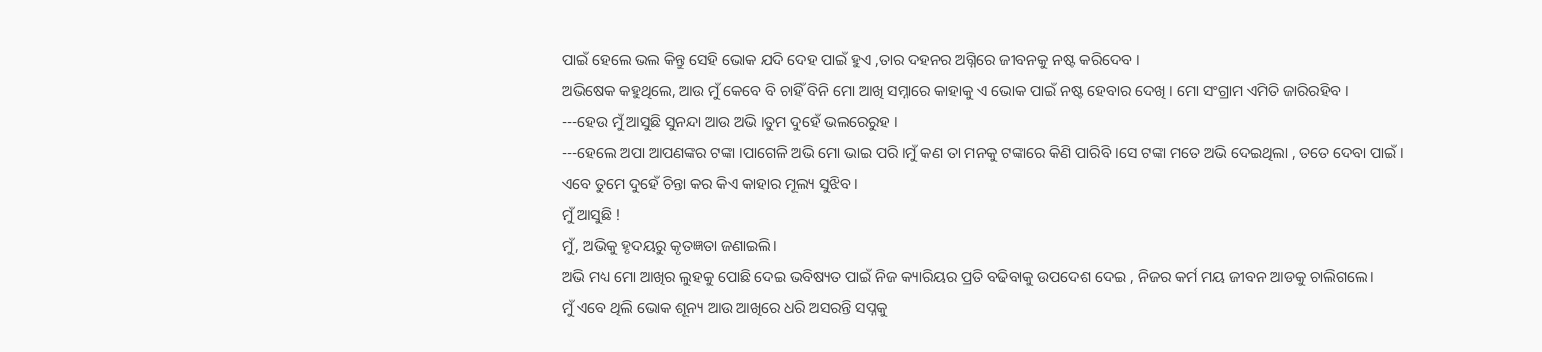ପାଇଁ ହେଲେ ଭଲ କିନ୍ତୁ ସେହି ଭୋକ ଯଦି ଦେହ ପାଇଁ ହୁଏ ,ତାର ଦହନର ଅଗ୍ନିରେ ଜୀବନକୁ ନଷ୍ଟ କରିଦେବ ।
ଅଭିଷେକ କହୁଥିଲେ, ଆଉ ମୁଁ କେବେ ବି ଚାହିଁ ବିନି ମୋ ଆଖି ସମ୍ନାରେ କାହାକୁ ଏ ଭୋକ ପାଇଁ ନଷ୍ଟ ହେବାର ଦେଖି । ମୋ ସଂଗ୍ରାମ ଏମିତି ଜାରିରହିବ ।
---ହେଉ ମୁଁ ଆସୁଛି ସୁନନ୍ଦା ଆଉ ଅଭି ।ତୁମ ଦୁହେଁ ଭଲରେରୁହ ।
---ହେଲେ ଅପା ଆପଣଙ୍କର ଟଙ୍କା ।ପାଗେଳି ଅଭି ମୋ ଭାଇ ପରି ।ମୁଁ କଣ ତା ମନକୁ ଟଙ୍କାରେ କିଣି ପାରିବି ।ସେ ଟଙ୍କା ମତେ ଅଭି ଦେଇଥିଲା , ତତେ ଦେବା ପାଇଁ ।
ଏବେ ତୁମେ ଦୁହେଁ ଚିନ୍ତା କର କିଏ କାହାର ମୂଲ୍ୟ ସୁଝିବ ।
ମୁଁ ଆସୁଛି !
ମୁଁ, ଅଭିକୁ ହୃଦୟରୁ କୃତଜ୍ଞତା ଜଣାଇଲି।
ଅଭି ମଧ୍ୟ ମୋ ଆଖିର ଲୁହକୁ ପୋଛି ଦେଇ ଭବିଷ୍ୟତ ପାଇଁ ନିଜ କ୍ୟାରିୟର ପ୍ରତି ବଢିବାକୁ ଉପଦେଶ ଦେଇ , ନିଜର କର୍ମ ମୟ ଜୀବନ ଆଡକୁ ଚାଲିଗଲେ।
ମୁଁ ଏବେ ଥିଲି ଭୋକ ଶୂନ୍ୟ ଆଉ ଆଖିରେ ଧରି ଅସରନ୍ତି ସପ୍ନକୁ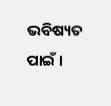ଭବିଷ୍ୟତ ପାଇଁ ।